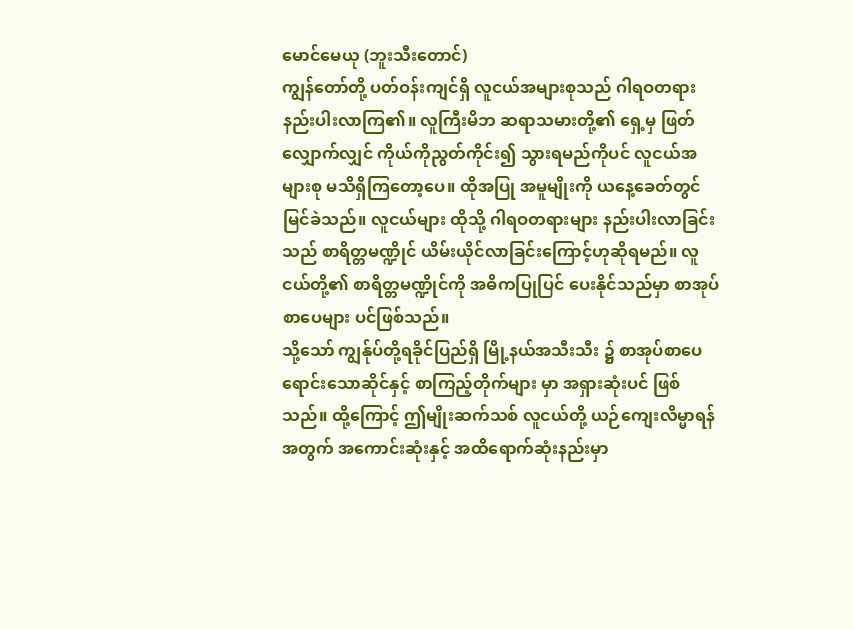မောင်မေယု (ဘူးသီးတောင်)
ကျွန်တော်တို့ ပတ်ဝန်းကျင်ရှိ လူငယ်အများစုသည် ဂါရဝတရား နည်းပါးလာကြ၏။ လူကြီးမိဘ ဆရာသမားတို့၏ ရှေ့မှ ဖြတ်လျှောက်လျှင် ကိုယ်ကိုညွတ်ကိုင်း၍ သွားရမည်ကိုပင် လူငယ်အများစု မသိရှိကြတော့ပေ။ ထိုအပြု အမူမျိုးကို ယနေ့ခေတ်တွင် မြင်ခဲသည်။ လူငယ်များ ထိုသို့ ဂါရဝတရားများ နည်းပါးလာခြင်းသည် စာရိတ္တမဏ္ဍိုင် ယိမ်းယိုင်လာခြင်းကြောင့်ဟုဆိုရမည်။ လူငယ်တို့၏ စာရိတ္တမဏ္ဍိုင်ကို အဓိကပြုပြင် ပေးနိုင်သည်မှာ စာအုပ်စာပေများ ပင်ဖြစ်သည်။
သို့သော် ကျွန်ုပ်တို့ရခိုင်ပြည်ရှိ မြို့နယ်အသီးသီး ၌ စာအုပ်စာပေရောင်းသောဆိုင်နှင့် စာကြည့်တိုက်များ မှာ အရှားဆုံးပင် ဖြစ်သည်။ ထို့ကြောင့် ဤမျိုးဆက်သစ် လူငယ်တို့ ယဉ်ကျေးလိမ္မာရန်အတွက် အကောင်းဆုံးနှင့် အထိရောက်ဆုံးနည်းမှာ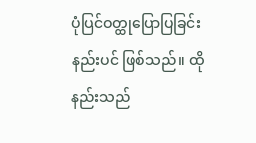ပုံပြင်ဝတ္ထုပြောပြခြင်းနည်းပင် ဖြစ်သည်။ ထိုနည်းသည်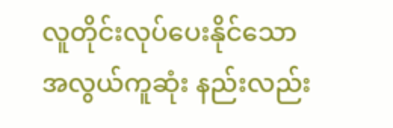လူတိုင်းလုပ်ပေးနိုင်သော အလွယ်ကူဆုံး နည်းလည်း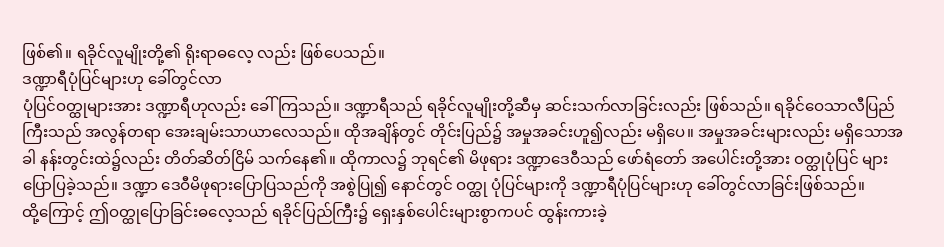ဖြစ်၏။ ရခိုင်လူမျိုးတို့၏ ရိုးရာဓလေ့ လည်း ဖြစ်ပေသည်။
ဒဏ္ဍာရီပုံပြင်များဟု ခေါ်တွင်လာ
ပုံပြင်ဝတ္ထုများအား ဒဏ္ဍာရီဟုလည်း ခေါ်ကြသည်။ ဒဏ္ဍာရီသည် ရခိုင်လူမျိုးတို့ဆီမှ ဆင်းသက်လာခြင်းလည်း ဖြစ်သည်။ ရခိုင်ဝေသာလီပြည်ကြီးသည် အလွန်တရာ အေးချမ်းသာယာလေသည်။ ထိုအချိန်တွင် တိုင်းပြည်၌ အမှုအခင်းဟူ၍လည်း မရှိပေ။ အမှုအခင်းများလည်း မရှိသောအခါ နန်းတွင်းထဲ၌လည်း တိတ်ဆိတ်ငြိမ် သက်နေ၏။ ထိုကာလ၌ ဘုရင်၏ မိဖုရား ဒဏ္ဍာဒေဝီသည် ဖော်ရံတော် အပေါင်းတို့အား ဝတ္ထုပုံပြင် များပြောပြခဲ့သည်။ ဒဏ္ဍာ ဒေဝီမိဖုရားပြောပြသည်ကို အစွဲပြု၍ နောင်တွင် ဝတ္ထု ပုံပြင်များကို ဒဏ္ဍာရီပုံပြင်များဟု ခေါ်တွင်လာခြင်းဖြစ်သည်။
ထို့ကြောင့် ဤဝတ္ထုပြောခြင်းဓလေ့သည် ရခိုင်ပြည်ကြီး၌ ရှေးနှစ်ပေါင်းများစွာကပင် ထွန်းကားခဲ့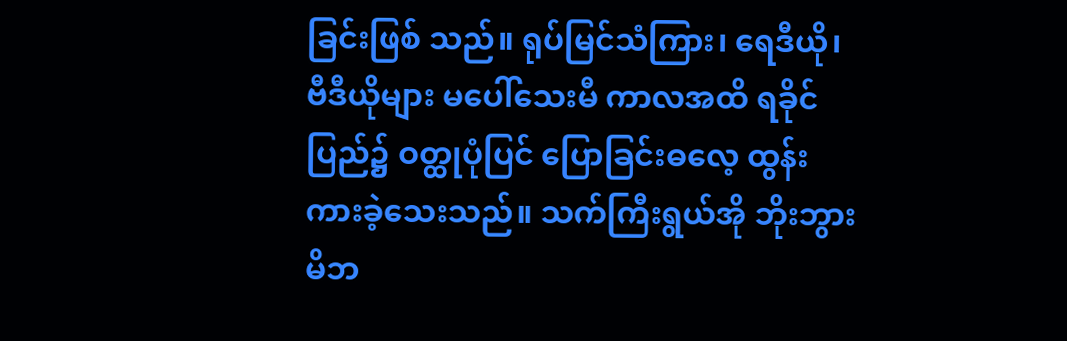ခြင်းဖြစ် သည်။ ရုပ်မြင်သံကြား၊ ရေဒီယို၊ ဗီဒီယိုများ မပေါ်သေးမီ ကာလအထိ ရခိုင်ပြည်၌ ဝတ္ထုပုံပြင် ပြောခြင်းဓလေ့ ထွန်းကားခဲ့သေးသည်။ သက်ကြီးရွယ်အို ဘိုးဘွားမိဘ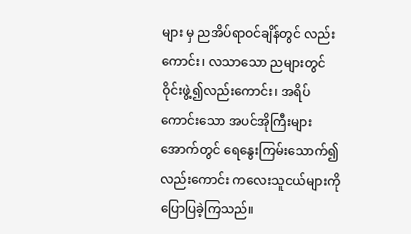များ မှ ညအိပ်ရာဝင်ချိန်တွင် လည်းကောင်း၊ လသာသော ညများတွင် ဝိုင်းဖွဲ့၍လည်းကောင်း၊ အရိပ်ကောင်းသော အပင်အိုကြီးများအောက်တွင် ရေနွေးကြမ်းသောက်၍ လည်းကောင်း ကလေးသူငယ်များကို ပြောပြခဲ့ကြသည်။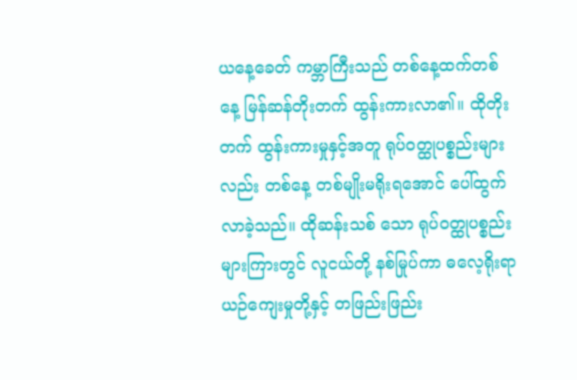ယနေ့ခေတ် ကမ္ဘာကြီးသည် တစ်နေ့ထက်တစ်နေ့ မြန်ဆန်တိုးတက် ထွန်းကားလာ၏။ ထိုတိုးတက် ထွန်းကားမှုနှင့်အတူ ရုပ်ဝတ္ထုပစ္စည်းများလည်း တစ်နေ့ တစ်မျိုးမရိုးရအောင် ပေါ်ထွက်လာခဲ့သည်။ ထိုဆန်းသစ် သော ရုပ်ဝတ္ထုပစ္စည်းများကြားတွင် လူငယ်တို့ နစ်မြုပ်ကာ ဓလေ့ရိုးရာယဉ်ကျေးမှုတို့နှင့် တဖြည်းဖြည်း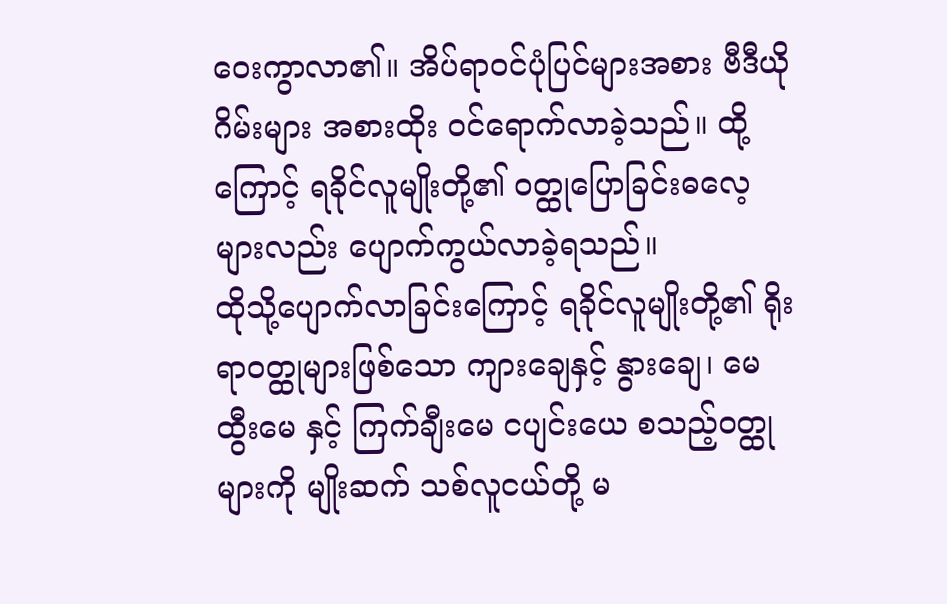ဝေးကွာလာ၏။ အိပ်ရာဝင်ပုံပြင်များအစား ဗီဒီယိုဂိမ်းများ အစားထိုး ဝင်ရောက်လာခဲ့သည်။ ထို့ကြောင့် ရခိုင်လူမျိုးတို့၏ ဝတ္ထုပြောခြင်းဓလေ့များလည်း ပျောက်ကွယ်လာခဲ့ရသည်။
ထိုသို့ပျောက်လာခြင်းကြောင့် ရခိုင်လူမျိုးတို့၏ ရိုးရာဝတ္ထုများဖြစ်သော ကျားချေနှင့် နွားချေ၊ မေထွီးမေ နှင့် ကြက်ချီးမေ ငပျင်းယေ စသည့်ဝတ္ထုများကို မျိုးဆက် သစ်လူငယ်တို့ မ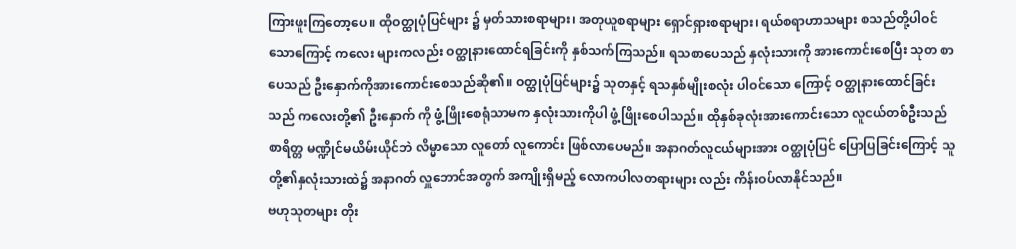ကြားဖူးကြတော့ပေ။ ထိုဝတ္ထုပုံပြင်များ ၌ မှတ်သားစရာများ၊ အတုယူစရာများ ရှောင်ရှားစရာများ၊ ရယ်စရာဟာသများ စသည်တို့ပါဝင်သောကြောင့် ကလေး များကလည်း ဝတ္ထုနားထောင်ရခြင်းကို နှစ်သက်ကြသည်။ ရသစာပေသည် နှလုံးသားကို အားကောင်းစေပြီး သုတ စာပေသည် ဦးနှောက်ကိုအားကောင်းစေသည်ဆို၏။ ဝတ္ထုပုံပြင်များ၌ သုတနှင့် ရသနှစ်မျိုးစလုံး ပါဝင်သော ကြောင့် ဝတ္ထုနားထောင်ခြင်းသည် ကလေးတို့၏ ဦးနှောက် ကို ဖွံ့ဖြိုးစေရုံသာမက နှလုံးသားကိုပါ ဖွံ့ဖြိုးစေပါသည်။ ထိုနှစ်ခုလုံးအားကောင်းသော လူငယ်တစ်ဦးသည် စာရိတ္တ မဏ္ဍိုင်မယိမ်းယိုင်ဘဲ လိမ္မာသော လူတော် လူကောင်း ဖြစ်လာပေမည်။ အနာဂတ်လူငယ်များအား ဝတ္ထုပုံပြင် ပြောပြခြင်းကြောင့် သူတို့၏နှလုံးသားထဲ၌ အနာဂတ် လှူဘောင်အတွက် အကျိုးရှိမည့် လောကပါလတရားများ လည်း ကိန်းဝပ်လာနိုင်သည်။
ဗဟုသုတများ တိုး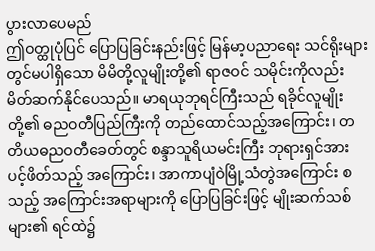ပွားလာပေမည်
ဤဝတ္ထုပုံပြင် ပြောပြခြင်းနည်းဖြင့် မြန်မာ့ပညာရေး သင်ရိုးများတွင်မပါရှိသော မိမိတို့လူမျိုးတို့၏ ရာဇဝင် သမိုင်းကိုလည်း မိတ်ဆက်နိုင်ပေသည်။ မာရယုဘုရင်ကြီးသည် ရခိုင်လူမျိုးတို့၏ ဓညဝတီပြည်ကြီးကို တည်ထောင်သည့်အကြောင်း၊ တတိယဓညဝတီခေတ်တွင် စန္ဒာသူရိယမင်းကြီး ဘုရားရှင်အား ပင့်ဖိတ်သည့် အကြောင်း၊ အာကာပျံဝဲမြို့သံတွဲအကြောင်း စသည့် အကြောင်းအရာများကို ပြောပြခြင်းဖြင့် မျိုးဆက်သစ်များ၏ ရင်ထဲ၌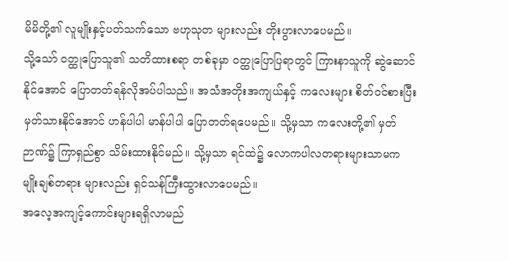မိမိတို့၏ လူမျိုးနှင့်ပတ်သက်သော ဗဟုသုတ များလည်း တိုးပွားလာပေမည်။
သို့သော် ဝတ္ထုပြောသူ၏ သတိထားစရာ တစ်ခုမှာ ဝတ္ထုပြောပြရာတွင် ကြားနာသူကို ဆွဲဆောင်နိုင်အောင် ပြောတတ်ရန်လိုအပ်ပါသည်။ အသံအတိုးအကျယ်နှင့် ကလေးများ စိတ်ဝင်စားပြီး မှတ်သားနိုင်အောင် ဟန်ပါပါ မာန်ပါပါ ပြောတတ်ရပေမည်။ သို့မှသာ ကလေးတို့၏ မှတ်ဉာဏ်၌ ကြာရှည်စွာ သိမ်းထားနိုင်မည်။ သို့မှသာ ရင်ထဲ၌ လောကပါလတရားများသာမက မျိုးချစ်တရား များလည်း ရှင်သန်ကြီးထွားလာပေမည်။
အလေ့အကျင့်ကောင်းများရရှိလာမည်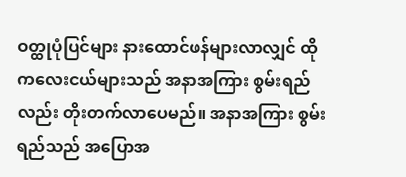ဝတ္ထုပုံပြင်များ နားထောင်ဖန်များလာလျှင် ထိုကလေးငယ်များသည် အနာအကြား စွမ်းရည်လည်း တိုးတက်လာပေမည်။ အနာအကြား စွမ်းရည်သည် အပြောအ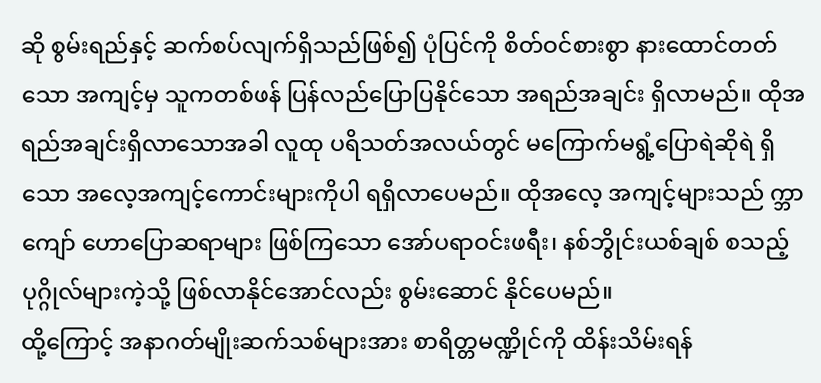ဆို စွမ်းရည်နှင့် ဆက်စပ်လျက်ရှိသည်ဖြစ်၍ ပုံပြင်ကို စိတ်ဝင်စားစွာ နားထောင်တတ်သော အကျင့်မှ သူကတစ်ဖန် ပြန်လည်ပြောပြနိုင်သော အရည်အချင်း ရှိလာမည်။ ထိုအရည်အချင်းရှိလာသောအခါ လူထု ပရိသတ်အလယ်တွင် မကြောက်မရွံ့ပြောရဲဆိုရဲ ရှိသော အလေ့အကျင့်ကောင်းများကိုပါ ရရှိလာပေမည်။ ထိုအလေ့ အကျင့်များသည် က္ဘာကျော် ဟောပြောဆရာများ ဖြစ်ကြသော အော်ပရာဝင်းဖရီး၊ နစ်ဘွိုင်းယစ်ချစ် စသည့် ပုဂ္ဂိုလ်များကဲ့သို့ ဖြစ်လာနိုင်အောင်လည်း စွမ်းဆောင် နိုင်ပေမည်။
ထို့ကြောင့် အနာဂတ်မျိုးဆက်သစ်များအား စာရိတ္တမဏ္ဍိုင်ကို ထိန်းသိမ်းရန်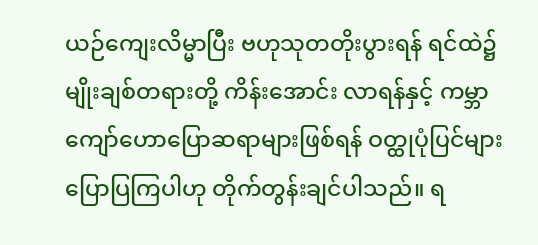ယဉ်ကျေးလိမ္မာပြီး ဗဟုသုတတိုးပွားရန် ရင်ထဲ၌မျိုးချစ်တရားတို့ ကိန်းအောင်း လာရန်နှင့် ကမ္ဘာကျော်ဟောပြောဆရာများဖြစ်ရန် ဝတ္ထုပုံပြင်များ ပြောပြကြပါဟု တိုက်တွန်းချင်ပါသည်။ ရ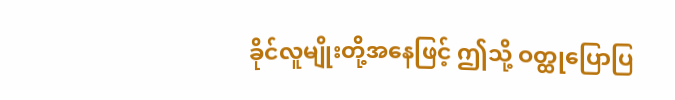ခိုင်လူမျိုးတို့အနေဖြင့် ဤသို့ ဝတ္ထုပြောပြ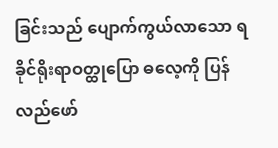ခြင်းသည် ပျောက်ကွယ်လာသော ရခိုင်ရိုးရာဝတ္ထုပြော ဓလေ့ကို ပြန်လည်ဖော်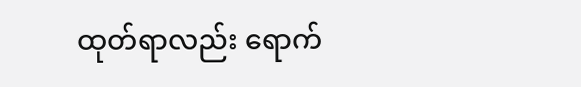ထုတ်ရာလည်း ရောက်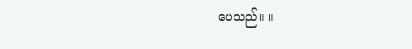ပေသည်။ ။